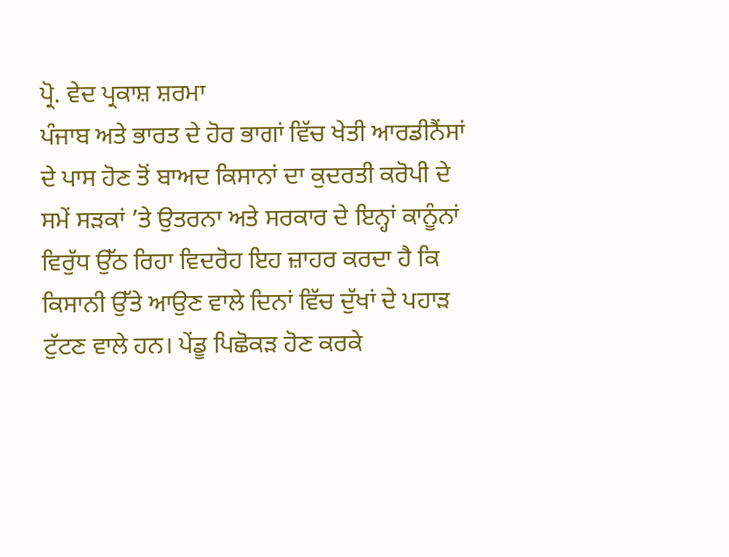ਪ੍ਰੋ. ਵੇਦ ਪ੍ਰਕਾਸ਼ ਸ਼ਰਮਾ
ਪੰਜਾਬ ਅਤੇ ਭਾਰਤ ਦੇ ਹੋਰ ਭਾਗਾਂ ਵਿੱਚ ਖੇਤੀ ਆਰਡੀਨੈਂਸਾਂ ਦੇ ਪਾਸ ਹੋਣ ਤੋਂ ਬਾਅਦ ਕਿਸਾਨਾਂ ਦਾ ਕੁਦਰਤੀ ਕਰੋਪੀ ਦੇ ਸਮੇਂ ਸੜਕਾਂ ’ਤੇ ਉਤਰਨਾ ਅਤੇ ਸਰਕਾਰ ਦੇ ਇਨ੍ਹਾਂ ਕਾਨੂੰਨਾਂ ਵਿਰੁੱਧ ਉੱਠ ਰਿਹਾ ਵਿਦਰੋਹ ਇਹ ਜ਼ਾਹਰ ਕਰਦਾ ਹੈ ਕਿ ਕਿਸਾਨੀ ਉੱਤੇ ਆਉਣ ਵਾਲੇ ਦਿਨਾਂ ਵਿੱਚ ਦੁੱਖਾਂ ਦੇ ਪਹਾੜ ਟੁੱਟਣ ਵਾਲੇ ਹਨ। ਪੇਂਡੂ ਪਿਛੋਕੜ ਹੋਣ ਕਰਕੇ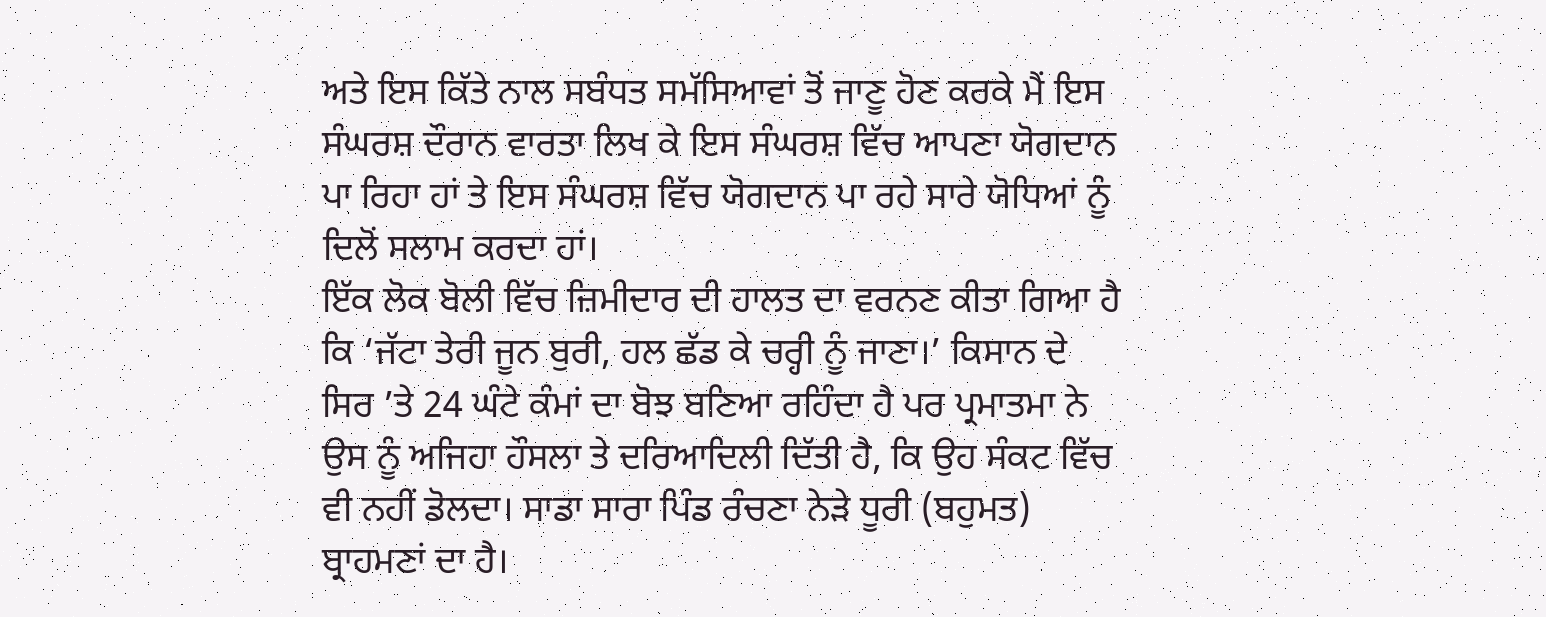ਅਤੇ ਇਸ ਕਿੱਤੇ ਨਾਲ ਸਬੰਧਤ ਸਮੱਸਿਆਵਾਂ ਤੋਂ ਜਾਣੂ ਹੋਣ ਕਰਕੇ ਮੈਂ ਇਸ ਸੰਘਰਸ਼ ਦੌਰਾਨ ਵਾਰਤਾ ਲਿਖ ਕੇ ਇਸ ਸੰਘਰਸ਼ ਵਿੱਚ ਆਪਣਾ ਯੋਗਦਾਨ ਪਾ ਰਿਹਾ ਹਾਂ ਤੇ ਇਸ ਸੰਘਰਸ਼ ਵਿੱਚ ਯੋਗਦਾਨ ਪਾ ਰਹੇ ਸਾਰੇ ਯੋਧਿਆਂ ਨੂੰ ਦਿਲੋਂ ਸਲਾਮ ਕਰਦਾ ਹਾਂ।
ਇੱਕ ਲੋਕ ਬੋਲੀ ਵਿੱਚ ਜ਼ਿਮੀਦਾਰ ਦੀ ਹਾਲਤ ਦਾ ਵਰਨਣ ਕੀਤਾ ਗਿਆ ਹੈ ਕਿ ‘ਜੱਟਾ ਤੇਰੀ ਜੂਨ ਬੁਰੀ, ਹਲ ਛੱਡ ਕੇ ਚਰ੍ਹੀ ਨੂੰ ਜਾਣਾ।’ ਕਿਸਾਨ ਦੇ ਸਿਰ ’ਤੇ 24 ਘੰਟੇ ਕੰਮਾਂ ਦਾ ਬੋਝ ਬਣਿਆ ਰਹਿੰਦਾ ਹੈ ਪਰ ਪ੍ਰਮਾਤਮਾ ਨੇ ਉਸ ਨੂੰ ਅਜਿਹਾ ਹੌਸਲਾ ਤੇ ਦਰਿਆਦਿਲੀ ਦਿੱਤੀ ਹੈ, ਕਿ ਉਹ ਸੰਕਟ ਵਿੱਚ ਵੀ ਨਹੀਂ ਡੋਲਦਾ। ਸਾਡਾ ਸਾਰਾ ਪਿੰਡ ਰੰਚਣਾ ਨੇੜੇ ਧੂਰੀ (ਬਹੁਮਤ) ਬ੍ਰਾਹਮਣਾਂ ਦਾ ਹੈ।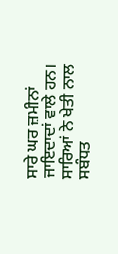ਸਾਰੇ ਘਰ ਜ਼ਮੀਨਾਂ ਜਾਇਦਾਦਾਂ ਵਾਲੇ ਹਨ। ਸਾਰਿਆਂ ਨੇ ਖੇਤੀ ਨਾਲ ਸਬੰਧਤ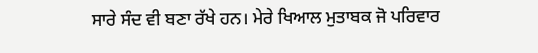ਸਾਰੇ ਸੰਦ ਵੀ ਬਣਾ ਰੱਖੇ ਹਨ। ਮੇਰੇ ਖਿਆਲ ਮੁਤਾਬਕ ਜੋ ਪਰਿਵਾਰ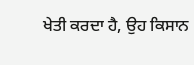ਖੇਤੀ ਕਰਦਾ ਹੈ, ਉਹ ਕਿਸਾਨ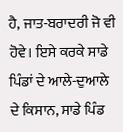ਹੈ, ਜਾਤ-ਬਰਾਦਰੀ ਜੋ ਵੀ ਹੋਵੇ। ਇਸੇ ਕਰਕੇ ਸਾਡੇ ਪਿੰਡਾਂ ਦੇ ਆਲੇ-ਦੁਆਲੇ ਦੇ ਕਿਸਾਨ, ਸਾਡੇ ਪਿੰਡ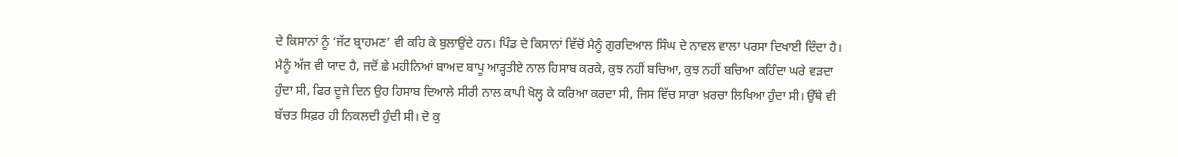ਦੇ ਕਿਸਾਨਾਂ ਨੂੰ ‘ਜੱਟ ਬ੍ਰਾਹਮਣ’ ਵੀ ਕਹਿ ਕੇ ਬੁਲਾਉਂਦੇ ਹਨ। ਪਿੰਡ ਦੇ ਕਿਸਾਨਾਂ ਵਿੱਚੋਂ ਮੈਨੂੰ ਗੁਰਦਿਆਲ ਸਿੰਘ ਦੇ ਨਾਵਲ ਵਾਲਾ ਪਰਸਾ ਦਿਖਾਈ ਦਿੰਦਾ ਹੈ।
ਮੈਨੂੰ ਅੱਜ ਵੀ ਯਾਦ ਹੈ, ਜਦੋਂ ਛੇ ਮਹੀਨਿਆਂ ਬਾਅਦ ਬਾਪੂ ਆੜ੍ਹਤੀਏ ਨਾਲ ਹਿਸਾਬ ਕਰਕੇ, ਕੁਝ ਨਹੀਂ ਬਚਿਆ, ਕੁਝ ਨਹੀਂ ਬਚਿਆ ਕਹਿੰਦਾ ਘਰੇ ਵੜਦਾ ਹੁੰਦਾ ਸੀ, ਫਿਰ ਦੂਜੇ ਦਿਨ ਉਹ ਹਿਸਾਬ ਦਿਆਲੇ ਸੀਰੀ ਨਾਲ ਕਾਪੀ ਖੋਲ੍ਹ ਕੇ ਕਰਿਆ ਕਰਦਾ ਸੀ, ਜਿਸ ਵਿੱਚ ਸਾਰਾ ਖ਼ਰਚਾ ਲਿਖਿਆ ਹੁੰਦਾ ਸੀ। ਉੱਥੇ ਵੀ ਬੱਚਤ ਸਿਫ਼ਰ ਹੀ ਨਿਕਲਦੀ ਹੁੰਦੀ ਸੀ। ਦੋ ਕੁ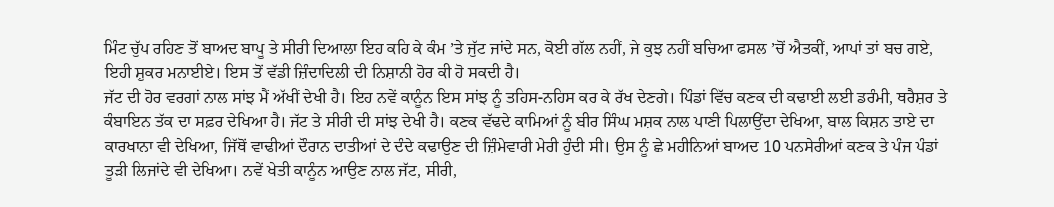ਮਿੰਟ ਚੁੱਪ ਰਹਿਣ ਤੋਂ ਬਾਅਦ ਬਾਪੂ ਤੇ ਸੀਰੀ ਦਿਆਲਾ ਇਹ ਕਹਿ ਕੇ ਕੰਮ ’ਤੇ ਜੁੱਟ ਜਾਂਦੇ ਸਨ, ਕੋਈ ਗੱਲ ਨਹੀਂ, ਜੇ ਕੁਝ ਨਹੀਂ ਬਚਿਆ ਫਸਲ ’ਚੋਂ ਐਤਕੀਂ, ਆਪਾਂ ਤਾਂ ਬਚ ਗਏ, ਇਹੀ ਸ਼ੁਕਰ ਮਨਾਈਏ। ਇਸ ਤੋਂ ਵੱਡੀ ਜ਼ਿੰਦਾਦਿਲੀ ਦੀ ਨਿਸ਼ਾਨੀ ਹੋਰ ਕੀ ਹੋ ਸਕਦੀ ਹੈ।
ਜੱਟ ਦੀ ਹੋਰ ਵਰਗਾਂ ਨਾਲ ਸਾਂਝ ਮੈਂ ਅੱਖੀਂ ਦੇਖੀ ਹੈ। ਇਹ ਨਵੇਂ ਕਾਨੂੰਨ ਇਸ ਸਾਂਝ ਨੂੰ ਤਹਿਸ-ਨਹਿਸ ਕਰ ਕੇ ਰੱਖ ਦੇਣਗੇ। ਪਿੰਡਾਂ ਵਿੱਚ ਕਣਕ ਦੀ ਕਢਾਈ ਲਈ ਡਰੰਮੀ, ਥਰੈਸ਼ਰ ਤੇ ਕੰਬਾਇਨ ਤੱਕ ਦਾ ਸਫ਼ਰ ਦੇਖਿਆ ਹੈ। ਜੱਟ ਤੇ ਸੀਰੀ ਦੀ ਸਾਂਝ ਦੇਖੀ ਹੈ। ਕਣਕ ਵੱਢਦੇ ਕਾਮਿਆਂ ਨੂੰ ਬੀਰ ਸਿੰਘ ਮਸ਼ਕ ਨਾਲ ਪਾਣੀ ਪਿਲਾਉਂਦਾ ਦੇਖਿਆ, ਬਾਲ ਕਿਸ਼ਨ ਤਾਏ ਦਾ ਕਾਰਖਾਨਾ ਵੀ ਦੇਖਿਆ, ਜਿੱਥੋਂ ਵਾਢੀਆਂ ਦੌਰਾਨ ਦਾਤੀਆਂ ਦੇ ਦੰਦੇ ਕਢਾਉਣ ਦੀ ਜ਼ਿੰਮੇਵਾਰੀ ਮੇਰੀ ਹੁੰਦੀ ਸੀ। ਉਸ ਨੂੰ ਛੇ ਮਹੀਨਿਆਂ ਬਾਅਦ 10 ਪਨਸੇਰੀਆਂ ਕਣਕ ਤੇ ਪੰਜ ਪੰਡਾਂ ਤੂੜੀ ਲਿਜਾਂਦੇ ਵੀ ਦੇਖਿਆ। ਨਵੇਂ ਖੇਤੀ ਕਾਨੂੰਨ ਆਉਣ ਨਾਲ ਜੱਟ, ਸੀਰੀ,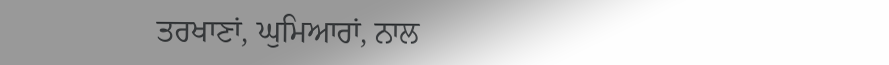ਤਰਖਾਣਾਂ, ਘੁਮਿਆਰਾਂ, ਨਾਲ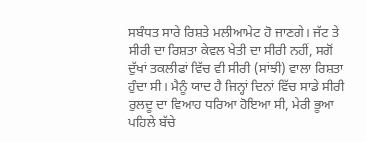ਸਬੰਧਤ ਸਾਰੇ ਰਿਸ਼ਤੇ ਮਲੀਆਮੇਟ ਹੋ ਜਾਣਗੇ। ਜੱਟ ਤੇ ਸੀਰੀ ਦਾ ਰਿਸ਼ਤਾ ਕੇਵਲ ਖੇਤੀ ਦਾ ਸੀਰੀ ਨਹੀਂ, ਸਗੋਂ ਦੁੱਖਾਂ ਤਕਲੀਫਾਂ ਵਿੱਚ ਵੀ ਸੀਰੀ (ਸਾਂਝੀ) ਵਾਲਾ ਰਿਸ਼ਤਾ ਹੁੰਦਾ ਸੀ। ਮੈਨੂੰ ਯਾਦ ਹੈ ਜਿਨ੍ਹਾਂ ਦਿਨਾਂ ਵਿੱਚ ਸਾਡੇ ਸੀਰੀ ਰੁਲਦੂ ਦਾ ਵਿਆਹ ਧਰਿਆ ਹੋਇਆ ਸੀ, ਮੇਰੀ ਭੂਆ ਪਹਿਲੇ ਬੱਚੇ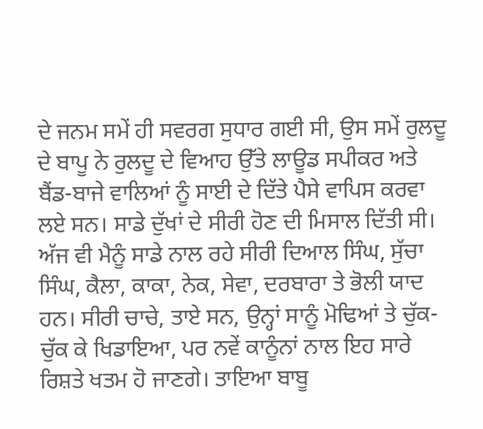ਦੇ ਜਨਮ ਸਮੇਂ ਹੀ ਸਵਰਗ ਸੁਧਾਰ ਗਈ ਸੀ, ਉਸ ਸਮੇਂ ਰੁਲਦੂ ਦੇ ਬਾਪੂ ਨੇ ਰੁਲਦੂ ਦੇ ਵਿਆਹ ਉੱਤੇ ਲਾਊਡ ਸਪੀਕਰ ਅਤੇ ਬੈਂਡ-ਬਾਜੇ ਵਾਲਿਆਂ ਨੂੰ ਸਾਈ ਦੇ ਦਿੱਤੇ ਪੈਸੇ ਵਾਪਿਸ ਕਰਵਾ ਲਏ ਸਨ। ਸਾਡੇ ਦੁੱਖਾਂ ਦੇ ਸੀਰੀ ਹੋਣ ਦੀ ਮਿਸਾਲ ਦਿੱਤੀ ਸੀ।
ਅੱਜ ਵੀ ਮੈਨੂੰ ਸਾਡੇ ਨਾਲ ਰਹੇ ਸੀਰੀ ਦਿਆਲ ਸਿੰਘ, ਸੁੱਚਾ ਸਿੰਘ, ਕੈਲਾ, ਕਾਕਾ, ਨੇਕ, ਸੇਵਾ, ਦਰਬਾਰਾ ਤੇ ਭੋਲੀ ਯਾਦ ਹਨ। ਸੀਰੀ ਚਾਚੇ, ਤਾਏ ਸਨ, ਉਨ੍ਹਾਂ ਸਾਨੂੰ ਮੋਢਿਆਂ ਤੇ ਚੁੱਕ-ਚੁੱਕ ਕੇ ਖਿਡਾਇਆ, ਪਰ ਨਵੇਂ ਕਾਨੂੰਨਾਂ ਨਾਲ ਇਹ ਸਾਰੇ ਰਿਸ਼ਤੇ ਖਤਮ ਹੋ ਜਾਣਗੇ। ਤਾਇਆ ਬਾਬੂ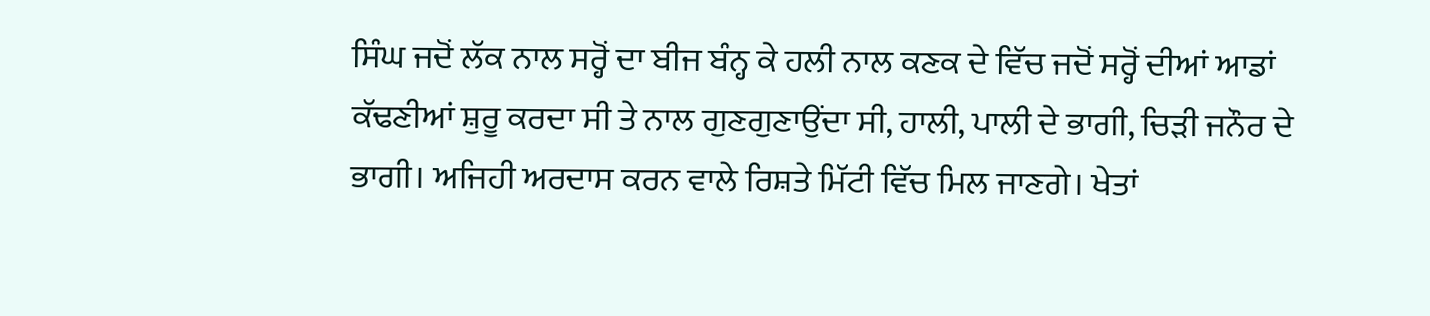ਸਿੰਘ ਜਦੋਂ ਲੱਕ ਨਾਲ ਸਰ੍ਹੋਂ ਦਾ ਬੀਜ ਬੰਨ੍ਹ ਕੇ ਹਲੀ ਨਾਲ ਕਣਕ ਦੇ ਵਿੱਚ ਜਦੋਂ ਸਰ੍ਹੋਂ ਦੀਆਂ ਆਡਾਂ ਕੱਢਣੀਆਂ ਸ਼ੁਰੂ ਕਰਦਾ ਸੀ ਤੇ ਨਾਲ ਗੁਣਗੁਣਾਉਂਦਾ ਸੀ, ਹਾਲੀ, ਪਾਲੀ ਦੇ ਭਾਗੀ, ਚਿੜੀ ਜਨੌਰ ਦੇ ਭਾਗੀ। ਅਜਿਹੀ ਅਰਦਾਸ ਕਰਨ ਵਾਲੇ ਰਿਸ਼ਤੇ ਮਿੱਟੀ ਵਿੱਚ ਮਿਲ ਜਾਣਗੇ। ਖੇਤਾਂ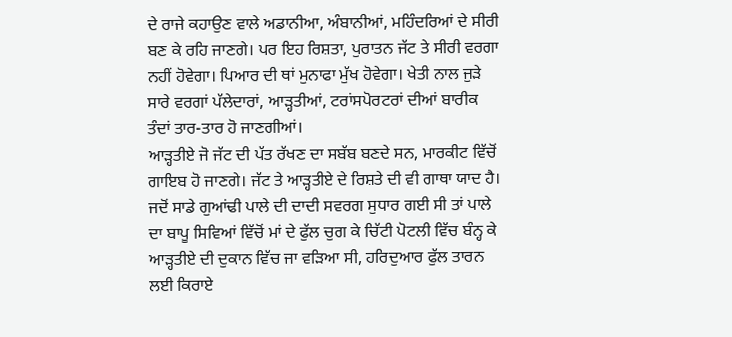ਦੇ ਰਾਜੇ ਕਹਾਉਣ ਵਾਲੇ ਅਡਾਨੀਆ, ਅੰਬਾਨੀਆਂ, ਮਹਿੰਦਰਿਆਂ ਦੇ ਸੀਰੀ ਬਣ ਕੇ ਰਹਿ ਜਾਣਗੇ। ਪਰ ਇਹ ਰਿਸ਼ਤਾ, ਪੁਰਾਤਨ ਜੱਟ ਤੇ ਸੀਰੀ ਵਰਗਾ ਨਹੀਂ ਹੋਵੇਗਾ। ਪਿਆਰ ਦੀ ਥਾਂ ਮੁਨਾਫਾ ਮੁੱਖ ਹੋਵੇਗਾ। ਖੇਤੀ ਨਾਲ ਜੁੜੇ ਸਾਰੇ ਵਰਗਾਂ ਪੱਲੇਦਾਰਾਂ, ਆੜ੍ਹਤੀਆਂ, ਟਰਾਂਸਪੋਰਟਰਾਂ ਦੀਆਂ ਬਾਰੀਕ ਤੰਦਾਂ ਤਾਰ-ਤਾਰ ਹੋ ਜਾਣਗੀਆਂ।
ਆੜ੍ਹਤੀਏ ਜੋ ਜੱਟ ਦੀ ਪੱਤ ਰੱਖਣ ਦਾ ਸਬੱਬ ਬਣਦੇ ਸਨ, ਮਾਰਕੀਟ ਵਿੱਚੋਂ ਗਾਇਬ ਹੋ ਜਾਣਗੇ। ਜੱਟ ਤੇ ਆੜ੍ਹਤੀਏ ਦੇ ਰਿਸ਼ਤੇ ਦੀ ਵੀ ਗਾਥਾ ਯਾਦ ਹੈ। ਜਦੋਂ ਸਾਡੇ ਗੁਆਂਢੀ ਪਾਲੇ ਦੀ ਦਾਦੀ ਸਵਰਗ ਸੁਧਾਰ ਗਈ ਸੀ ਤਾਂ ਪਾਲੇ ਦਾ ਬਾਪੂ ਸਿਵਿਆਂ ਵਿੱਚੋਂ ਮਾਂ ਦੇ ਫੁੱਲ ਚੁਗ ਕੇ ਚਿੱਟੀ ਪੋਟਲੀ ਵਿੱਚ ਬੰਨ੍ਹ ਕੇ ਆੜ੍ਹਤੀਏ ਦੀ ਦੁਕਾਨ ਵਿੱਚ ਜਾ ਵੜਿਆ ਸੀ, ਹਰਿਦੁਆਰ ਫੁੱਲ ਤਾਰਨ ਲਈ ਕਿਰਾਏ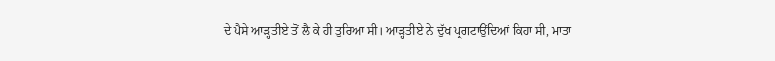ਦੇ ਪੈਸੇ ਆੜ੍ਹਤੀਏ ਤੋਂ ਲੈ ਕੇ ਹੀ ਤੁਰਿਆ ਸੀ। ਆੜ੍ਹਤੀਏ ਨੇ ਦੁੱਖ ਪ੍ਰਗਟਾਉਂਦਿਆਂ ਕਿਹਾ ਸੀ, ਮਾਤਾ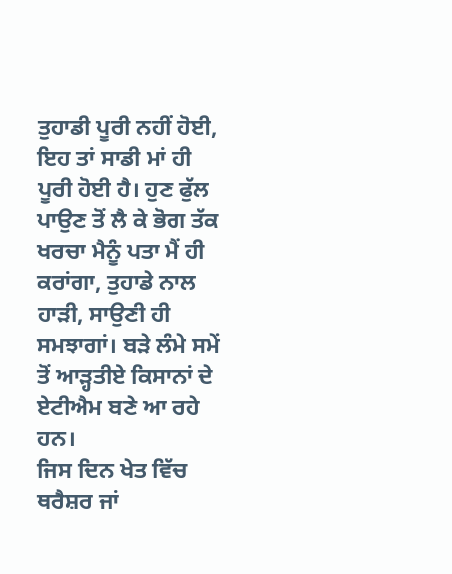ਤੁਹਾਡੀ ਪੂਰੀ ਨਹੀਂ ਹੋਈ, ਇਹ ਤਾਂ ਸਾਡੀ ਮਾਂ ਹੀ ਪੂਰੀ ਹੋਈ ਹੈ। ਹੁਣ ਫੁੱਲ ਪਾਉਣ ਤੋਂ ਲੈ ਕੇ ਭੋਗ ਤੱਕ ਖਰਚਾ ਮੈਨੂੰ ਪਤਾ ਮੈਂ ਹੀ ਕਰਾਂਗਾ, ਤੁਹਾਡੇ ਨਾਲ ਹਾੜੀ, ਸਾਉਣੀ ਹੀ ਸਮਝਾਗਾਂ। ਬੜੇ ਲੰਮੇ ਸਮੇਂ ਤੋਂ ਆੜ੍ਹਤੀਏ ਕਿਸਾਨਾਂ ਦੇ ਏਟੀਐਮ ਬਣੇ ਆ ਰਹੇ ਹਨ।
ਜਿਸ ਦਿਨ ਖੇਤ ਵਿੱਚ ਥਰੈਸ਼ਰ ਜਾਂ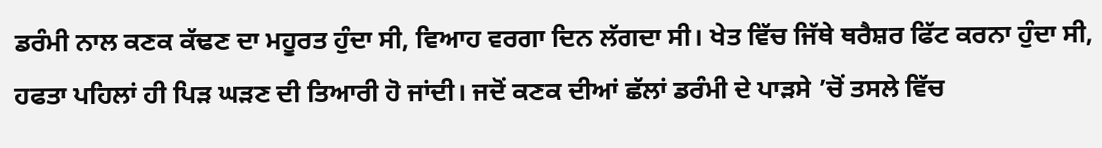ਡਰੰਮੀ ਨਾਲ ਕਣਕ ਕੱਢਣ ਦਾ ਮਹੂਰਤ ਹੁੰਦਾ ਸੀ, ਵਿਆਹ ਵਰਗਾ ਦਿਨ ਲੱਗਦਾ ਸੀ। ਖੇਤ ਵਿੱਚ ਜਿੱਥੇ ਥਰੈਸ਼ਰ ਫਿੱਟ ਕਰਨਾ ਹੁੰਦਾ ਸੀ, ਹਫਤਾ ਪਹਿਲਾਂ ਹੀ ਪਿੜ ਘੜਣ ਦੀ ਤਿਆਰੀ ਹੋ ਜਾਂਦੀ। ਜਦੋਂ ਕਣਕ ਦੀਆਂ ਛੱਲਾਂ ਡਰੰਮੀ ਦੇ ਪਾੜਸੇ ’ਚੋਂ ਤਸਲੇ ਵਿੱਚ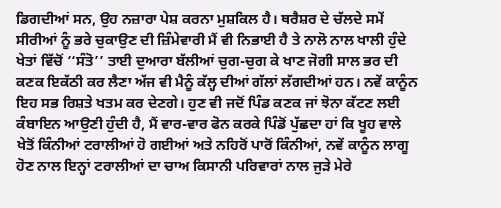ਡਿਗਦੀਆਂ ਸਨ, ਉਹ ਨਜ਼ਾਰਾ ਪੇਸ਼ ਕਰਨਾ ਮੁਸ਼ਕਿਲ ਹੈ। ਥਰੈਸ਼ਰ ਦੇ ਚੱਲਦੇ ਸਮੇਂ ਸੀਰੀਆਂ ਨੂੰ ਭਰੇ ਚੁਕਾਉਣ ਦੀ ਜ਼ਿੰਮੇਵਾਰੀ ਮੈਂ ਵੀ ਨਿਭਾਈ ਹੈ ਤੇ ਨਾਲੋ ਨਾਲ ਖਾਲੀ ਹੁੰਦੇ ਖੇਤਾਂ ਵਿੱਚੋਂ ‘‘ਸੰਤੋ’’ ਤਾਈ ਦੁਆਰਾ ਬੱਲੀਆਂ ਚੁਗ-ਚੁਗ ਕੇ ਖਾਣ ਜੋਗੀ ਸਾਲ ਭਰ ਦੀ ਕਣਕ ਇਕੱਠੀ ਕਰ ਲੈਣਾ ਅੱਜ ਵੀ ਮੈਨੂੰ ਕੱਲ੍ਹ ਦੀਆਂ ਗੱਲਾਂ ਲੱਗਦੀਆਂ ਹਨ। ਨਵੇਂ ਕਾਨੂੰਨ ਇਹ ਸਭ ਰਿਸ਼ਤੇ ਖਤਮ ਕਰ ਦੇਣਗੇ। ਹੁਣ ਵੀ ਜਦੋਂ ਪਿੰਡ ਕਣਕ ਜਾਂ ਝੋਨਾ ਕੱਟਣ ਲਈ ਕੰਬਾਇਨ ਆਉਣੀ ਹੁੰਦੀ ਹੈ, ਮੈਂ ਵਾਰ-ਵਾਰ ਫੋਨ ਕਰਕੇ ਪਿੰਡੋਂ ਪੁੱਛਦਾ ਹਾਂ ਕਿ ਖੂਹ ਵਾਲੇ ਖੇਤੋਂ ਕਿੰਨੀਆਂ ਟਰਾਲੀਆਂ ਹੋ ਗਈਆਂ ਅਤੇ ਨਹਿਰੋਂ ਪਾਰੋਂ ਕਿੰਨੀਆਂ, ਨਵੇਂ ਕਾਨੂੰਨ ਲਾਗੂ ਹੋਣ ਨਾਲ ਇਨ੍ਹਾਂ ਟਰਾਲੀਆਂ ਦਾ ਚਾਅ ਕਿਸਾਨੀ ਪਰਿਵਾਰਾਂ ਨਾਲ ਜੁੜੇ ਮੇਰੇ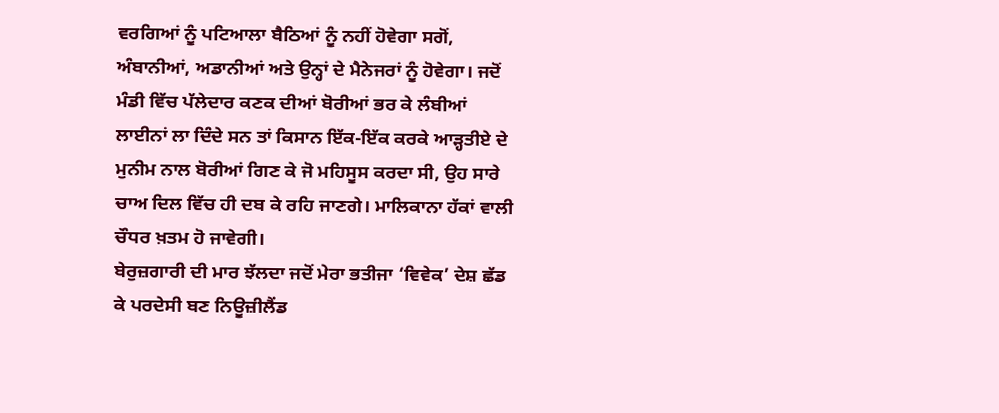ਵਰਗਿਆਂ ਨੂੰ ਪਟਿਆਲਾ ਬੈਠਿਆਂ ਨੂੰ ਨਹੀਂ ਹੋਵੇਗਾ ਸਗੋਂ, ਅੰਬਾਨੀਆਂ, ਅਡਾਨੀਆਂ ਅਤੇ ਉਨ੍ਹਾਂ ਦੇ ਮੈਨੇਜਰਾਂ ਨੂੰ ਹੋਵੇਗਾ। ਜਦੋਂ ਮੰਡੀ ਵਿੱਚ ਪੱਲੇਦਾਰ ਕਣਕ ਦੀਆਂ ਬੋਰੀਆਂ ਭਰ ਕੇ ਲੰਬੀਆਂ ਲਾਈਨਾਂ ਲਾ ਦਿੰਦੇ ਸਨ ਤਾਂ ਕਿਸਾਨ ਇੱਕ-ਇੱਕ ਕਰਕੇ ਆੜ੍ਹਤੀਏ ਦੇ ਮੁਨੀਮ ਨਾਲ ਬੋਰੀਆਂ ਗਿਣ ਕੇ ਜੋ ਮਹਿਸੂਸ ਕਰਦਾ ਸੀ, ਉਹ ਸਾਰੇ ਚਾਅ ਦਿਲ ਵਿੱਚ ਹੀ ਦਬ ਕੇ ਰਹਿ ਜਾਣਗੇ। ਮਾਲਿਕਾਨਾ ਹੱਕਾਂ ਵਾਲੀ ਚੌਧਰ ਖ਼ਤਮ ਹੋ ਜਾਵੇਗੀ।
ਬੇਰੁਜ਼ਗਾਰੀ ਦੀ ਮਾਰ ਝੱਲਦਾ ਜਦੋਂ ਮੇਰਾ ਭਤੀਜਾ ‘ਵਿਵੇਕ’ ਦੇਸ਼ ਛੱਡ ਕੇ ਪਰਦੇਸੀ ਬਣ ਨਿਊਜ਼ੀਲੈਂਡ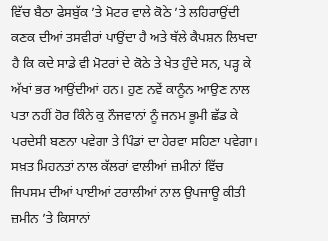ਵਿੱਚ ਬੈਠਾ ਫੇਸਬੁੱਕ ’ਤੇ ਮੋਟਰ ਵਾਲੇ ਕੋਠੇ ’ਤੇ ਲਹਿਰਾਉਂਦੀ ਕਣਕ ਦੀਆਂ ਤਸਵੀਰਾਂ ਪਾਉਂਦਾ ਹੈ ਅਤੇ ਥੱਲੇ ਕੈਪਸ਼ਨ ਲਿਖਦਾ ਹੈ ਕਿ ਕਦੇ ਸਾਡੇ ਵੀ ਮੋਟਰਾਂ ਦੇ ਕੋਠੇ ਤੇ ਖੇਤ ਹੁੰਦੇ ਸਨ, ਪੜ੍ਹ ਕੇ ਅੱਖਾਂ ਭਰ ਆਉਂਦੀਆਂ ਹਨ। ਹੁਣ ਨਵੇਂ ਕਾਨੂੰਨ ਆਉਣ ਨਾਲ ਪਤਾ ਨਹੀਂ ਹੋਰ ਕਿੰਨੇ ਕੁ ਨੌਜਵਾਨਾਂ ਨੂੰ ਜਨਮ ਭੂਮੀ ਛੱਡ ਕੇ ਪਰਦੇਸੀ ਬਣਨਾ ਪਵੇਗਾ ਤੇ ਪਿੰਡਾਂ ਦਾ ਹੇਰਵਾ ਸਹਿਣਾ ਪਵੇਗਾ।
ਸਖ਼ਤ ਮਿਹਨਤਾਂ ਨਾਲ ਕੱਲਰਾਂ ਵਾਲੀਆਂ ਜ਼ਮੀਨਾਂ ਵਿੱਚ ਜਿਪਸਮ ਦੀਆਂ ਪਾਈਆਂ ਟਰਾਲੀਆਂ ਨਾਲ ਉਪਜਾਊ ਕੀਤੀ ਜ਼ਮੀਨ ’ਤੇ ਕਿਸਾਨਾਂ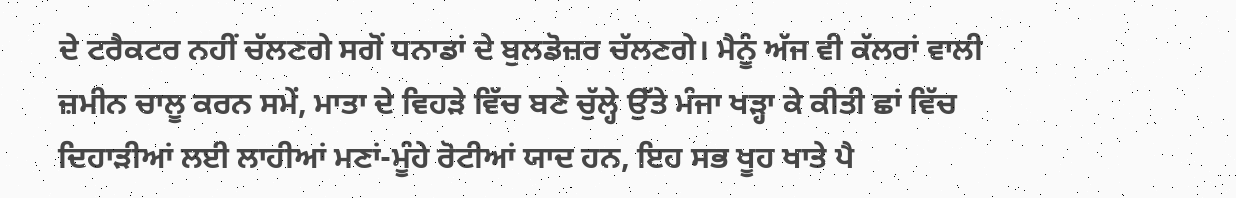ਦੇ ਟਰੈਕਟਰ ਨਹੀਂ ਚੱਲਣਗੇ ਸਗੋਂ ਧਨਾਡਾਂ ਦੇ ਬੁਲਡੋਜ਼ਰ ਚੱਲਣਗੇ। ਮੈਨੂੰ ਅੱਜ ਵੀ ਕੱਲਰਾਂ ਵਾਲੀ ਜ਼ਮੀਨ ਚਾਲੂ ਕਰਨ ਸਮੇਂ, ਮਾਤਾ ਦੇ ਵਿਹੜੇ ਵਿੱਚ ਬਣੇ ਚੁੱਲ੍ਹੇ ਉੱਤੇ ਮੰਜਾ ਖੜ੍ਹਾ ਕੇ ਕੀਤੀ ਛਾਂ ਵਿੱਚ ਦਿਹਾੜੀਆਂ ਲਈ ਲਾਹੀਆਂ ਮਣਾਂ-ਮੂੰਹੇ ਰੋਟੀਆਂ ਯਾਦ ਹਨ, ਇਹ ਸਭ ਖੂਹ ਖਾਤੇ ਪੈ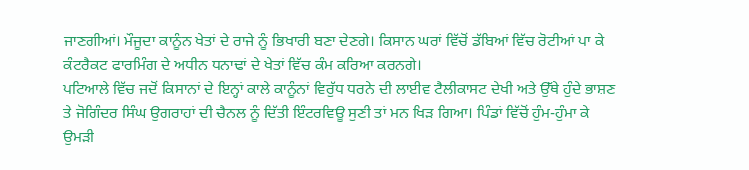ਜਾਣਗੀਆਂ। ਮੌਜੂਦਾ ਕਾਨੂੰਨ ਖੇਤਾਂ ਦੇ ਰਾਜੇ ਨੂੰ ਭਿਖਾਰੀ ਬਣਾ ਦੇਣਗੇ। ਕਿਸਾਨ ਘਰਾਂ ਵਿੱਚੋਂ ਡੱਬਿਆਂ ਵਿੱਚ ਰੋਟੀਆਂ ਪਾ ਕੇ ਕੰਟਰੈਕਟ ਫਾਰਮਿੰਗ ਦੇ ਅਧੀਨ ਧਨਾਢਾਂ ਦੇ ਖੇਤਾਂ ਵਿੱਚ ਕੰਮ ਕਰਿਆ ਕਰਨਗੇ।
ਪਟਿਆਲੇ ਵਿੱਚ ਜਦੋਂ ਕਿਸਾਨਾਂ ਦੇ ਇਨ੍ਹਾਂ ਕਾਲੇ ਕਾਨੂੰਨਾਂ ਵਿਰੁੱਧ ਧਰਨੇ ਦੀ ਲਾਈਵ ਟੈਲੀਕਾਸਟ ਦੇਖੀ ਅਤੇ ਉੱਥੇ ਹੁੰਦੇ ਭਾਸ਼ਣ ਤੇ ਜੋਗਿੰਦਰ ਸਿੰਘ ਉਗਰਾਹਾਂ ਦੀ ਚੈਨਲ ਨੂੰ ਦਿੱਤੀ ਇੰਟਰਵਿਊ ਸੁਣੀ ਤਾਂ ਮਨ ਖਿੜ ਗਿਆ। ਪਿੰਡਾਂ ਵਿੱਚੋਂ ਹੁੰਮ-ਹੁੰਮਾ ਕੇ ਉਮੜੀ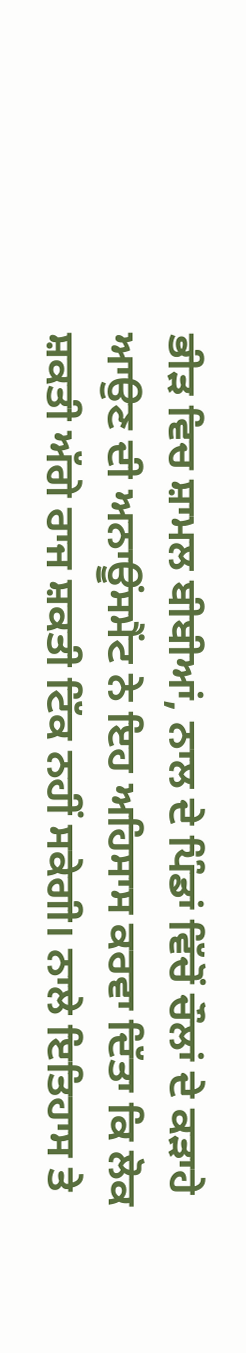ਭੀੜ ਵਿਚ ਸ਼ਾਮਲ ਬੀਬੀਆਂ, ਨਾਲ ਦੇ ਪਿੰਡਾਂ ਵਿੱਚੋਂ ਚੌਲਾਂ ਦੇ ਕੜਾਹੇ ਆਉਣ ਦੀ ਅਨਾਊਂਸਮੈਂਟ ਨੇ ਇਹ ਅਹਿਸਾਸ ਕਰਵਾ ਦਿੱਤਾ ਕਿ ਲੋਕ ਸ਼ਕਤੀ ਅੱਗੇ ਰਾਜ ਸ਼ਕਤੀ ਟਿੱਕ ਨਹੀਂ ਸਕੇਗੀ। ਨਾਲੇ ਇਤਿਹਾਸ ਤੇ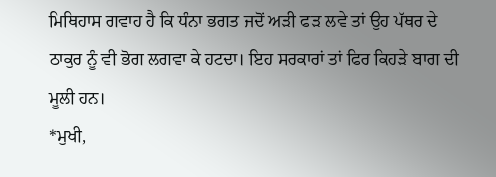ਮਿਥਿਹਾਸ ਗਵਾਹ ਹੈ ਕਿ ਧੰਨਾ ਭਗਤ ਜਦੋਂ ਅੜੀ ਫੜ ਲਵੇ ਤਾਂ ਉਹ ਪੱਥਰ ਦੇ ਠਾਕੁਰ ਨੂੰ ਵੀ ਭੋਗ ਲਗਵਾ ਕੇ ਹਟਦਾ। ਇਹ ਸਰਕਾਰਾਂ ਤਾਂ ਫਿਰ ਕਿਹੜੇ ਬਾਗ ਦੀ ਮੂਲੀ ਹਨ।
*ਮੁਖੀ,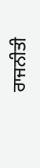ਰਾਜਨੀਤੀ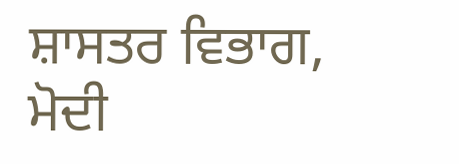ਸ਼ਾਸਤਰ ਵਿਭਾਗ,
ਮੋਦੀ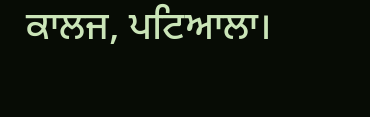ਕਾਲਜ, ਪਟਿਆਲਾ।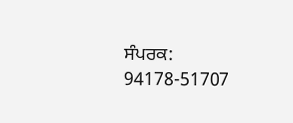ਸੰਪਰਕ: 94178-51707